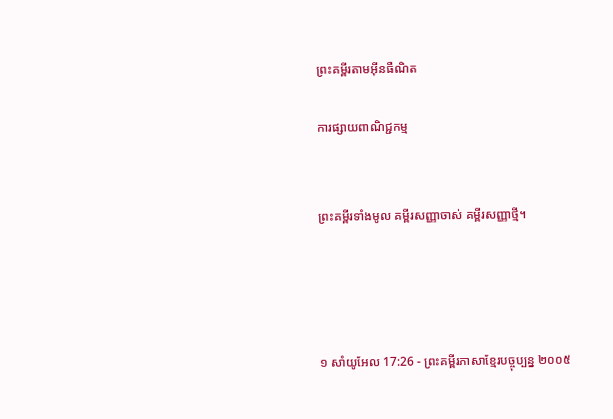ព្រះគម្ពីរតាមអ៊ីនធឺណិត

ការផ្សាយពាណិជ្ជកម្ម


ព្រះគម្ពីរទាំងមូល គម្ពីរសញ្ញាចាស់ គម្ពីរសញ្ញាថ្មី។




១ សាំ‌យូ‌អែល 17:26 - ព្រះគម្ពីរភាសាខ្មែរបច្ចុប្បន្ន ២០០៥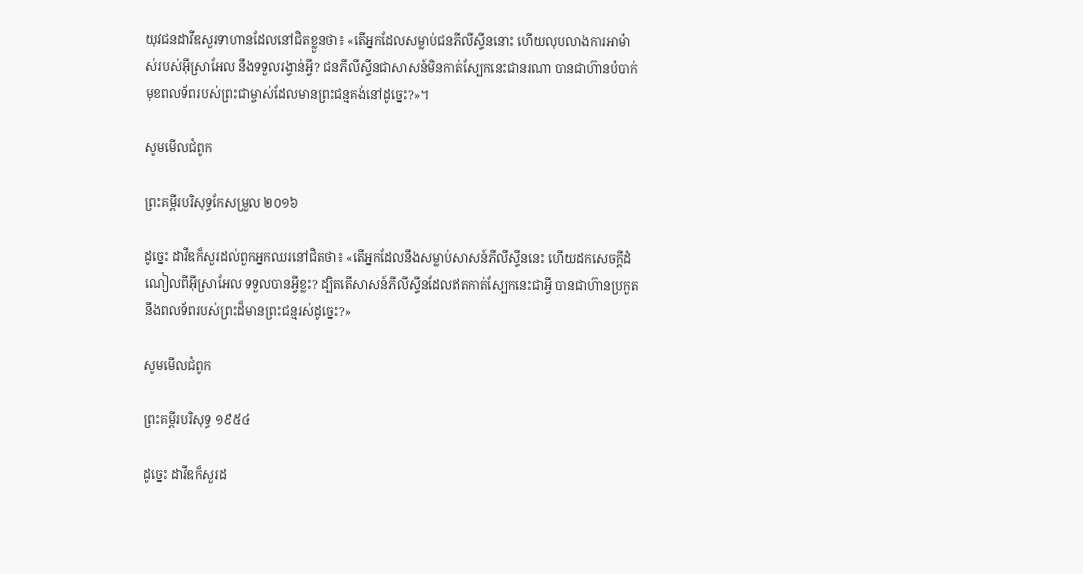យុវជនដាវីឌសួរទាហានដែលនៅជិតខ្លួនថា៖ «តើអ្នកដែលសម្លាប់ជនភីលីស្ទីននោះ ហើយលុប‌លាងការអាម៉ាស់របស់អ៊ីស្រា‌អែល នឹងទទួលរង្វាន់អ្វី? ជនភីលីស្ទីនជាសាសន៍មិនកាត់ស្បែកនេះជានរណា បានជាហ៊ានបំបាក់មុខពលទ័ពរបស់ព្រះ‌ជាម្ចាស់ដែលមានព្រះ‌ជន្មគង់នៅដូច្នេះ?»។

សូមមើលជំពូក

ព្រះគម្ពីរបរិសុទ្ធកែសម្រួល ២០១៦

ដូច្នេះ ដាវីឌក៏សួរដល់ពួកអ្នកឈរនៅជិតថា៖ «តើអ្នកដែលនឹងសម្លាប់សាសន៍ភីលី‌ស្ទីននេះ ហើយដកសេចក្ដីដំណៀលពីអ៊ីស្រា‌អែល ទទួលបានអ្វីខ្លះ? ដ្បិតតើសាសន៍ភីលី‌ស្ទីនដែលឥតកាត់ស្បែកនេះជាអ្វី បានជាហ៊ានប្រកួតនឹងពលទ័ពរបស់ព្រះដ៏មានព្រះ‌ជន្មរស់ដូច្នេះ?»

សូមមើលជំពូក

ព្រះគម្ពីរបរិសុទ្ធ ១៩៥៤

ដូច្នេះ ដាវីឌក៏សួរដ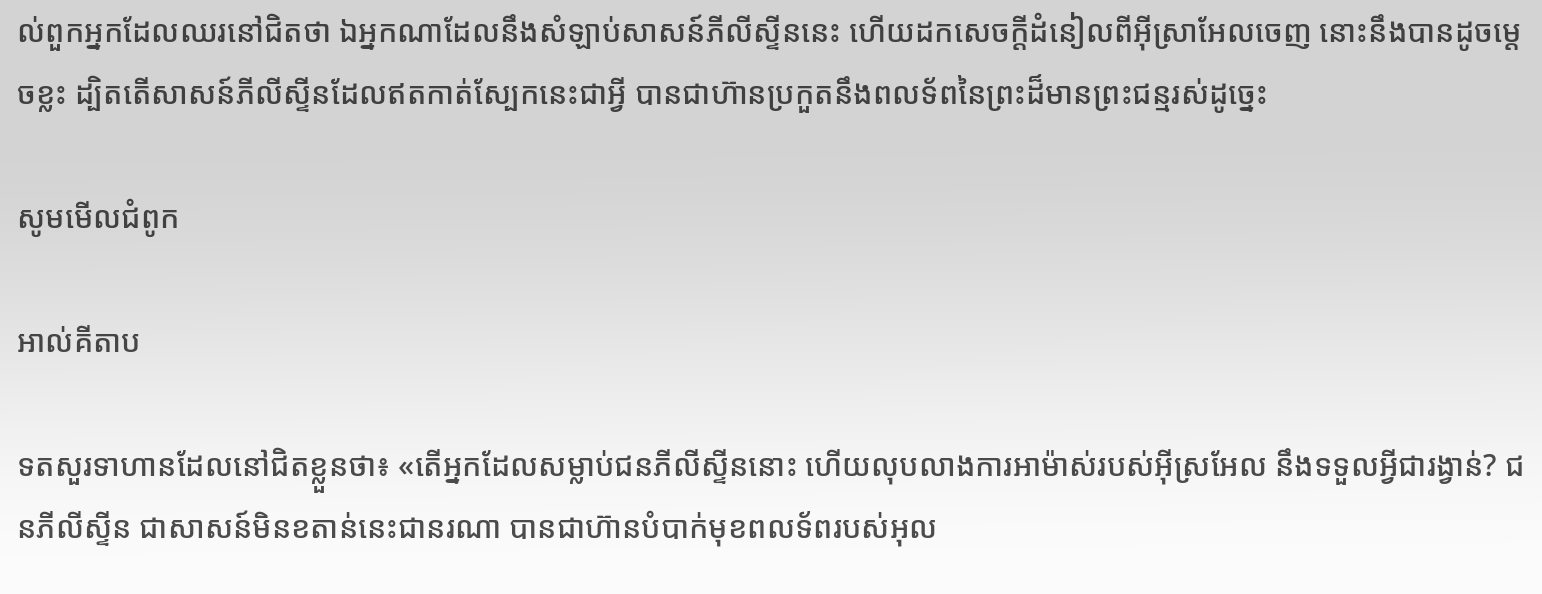ល់ពួកអ្នកដែលឈរនៅជិតថា ឯអ្នកណាដែលនឹងសំឡាប់សាសន៍ភីលីស្ទីននេះ ហើយដកសេចក្ដីដំនៀលពីអ៊ីស្រាអែលចេញ នោះនឹងបានដូចម្តេចខ្លះ ដ្បិតតើសាសន៍ភីលីស្ទីនដែលឥតកាត់ស្បែកនេះជាអ្វី បានជាហ៊ានប្រកួតនឹងពលទ័ពនៃព្រះដ៏មានព្រះ‌ជន្មរស់ដូច្នេះ

សូមមើលជំពូក

អាល់គីតាប

ទតសួរទាហានដែលនៅជិតខ្លួនថា៖ «តើអ្នកដែលសម្លាប់ជនភីលី‌ស្ទីននោះ ហើយលុបលាងការអាម៉ាស់របស់អ៊ីស្រ‌អែល នឹងទទួលអ្វីជារង្វាន់? ជនភីលី‌ស្ទីន ជាសាសន៍មិនខតាន់នេះជានរណា បានជាហ៊ានបំបាក់មុខពលទ័ពរបស់អុល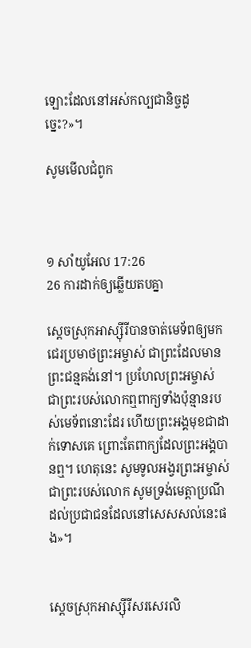ឡោះដែលនៅអស់‌កល្បជានិច្ចដូច្នេះ?»។

សូមមើលជំពូក



១ សាំ‌យូ‌អែល 17:26
26 ការដាក់ឲ្យឆ្លើយតបគ្នា

ស្ដេចស្រុកអាស្ស៊ីរីបានចាត់មេ‌ទ័ពឲ្យមកជេរប្រមាថព្រះ‌អម្ចាស់ ជាព្រះដែលមានព្រះជន្មគង់នៅ។ ប្រហែលព្រះ‌អម្ចាស់ ជាព្រះរបស់លោកឮពាក្យទាំងប៉ុន្មានរបស់មេ‌ទ័ពនោះដែរ ហើយព្រះអង្គមុខជាដាក់ទោសគេ ព្រោះតែពាក្យដែលព្រះអង្គបានឮ។ ហេតុនេះ សូមទូល‌អង្វរព្រះ‌អម្ចាស់ ជាព្រះរបស់លោក សូមទ្រង់មេត្តាប្រណីដល់ប្រជា‌ជនដែលនៅសេស‌សល់នេះផង»។


ស្ដេចស្រុកអាស្ស៊ីរីសរសេរលិ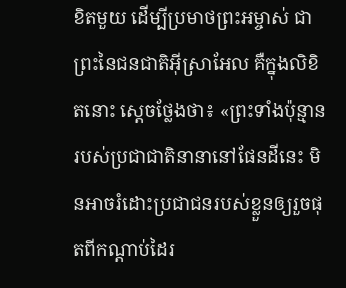ខិតមួយ ដើម្បីប្រមាថព្រះ‌អម្ចាស់ ជាព្រះនៃជន‌ជាតិអ៊ីស្រា‌អែល គឺក្នុងលិខិតនោះ ស្ដេចថ្លែងថា៖ «ព្រះទាំងប៉ុន្មានរបស់ប្រជា‌ជាតិនានានៅផែនដីនេះ មិនអាចរំដោះប្រជា‌ជនរបស់ខ្លួនឲ្យរួចផុតពីកណ្ដាប់ដៃរ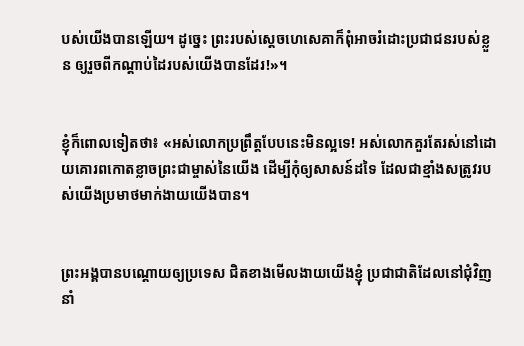បស់យើងបានឡើយ។ ដូច្នេះ ព្រះរបស់ស្ដេចហេ‌សេគាក៏ពុំអាចរំដោះប្រជា‌ជនរបស់ខ្លួន ឲ្យរួចពីកណ្ដាប់ដៃរបស់យើងបានដែរ!»។


ខ្ញុំក៏ពោលទៀតថា៖ «អស់លោកប្រព្រឹត្តបែបនេះមិនល្អទេ! អស់លោកគួរតែរស់នៅដោយគោរពកោតខ្លាចព្រះ‌ជាម្ចាស់នៃយើង ដើម្បីកុំឲ្យសាសន៍ដទៃ ដែលជាខ្មាំងសត្រូវរបស់យើងប្រមាថមាក់‌ងាយយើងបាន។


ព្រះអង្គបានបណ្ដោយឲ្យប្រទេស ជិតខាងមើល‌ងាយយើងខ្ញុំ ប្រជា‌ជាតិដែលនៅជុំ‌វិញ នាំ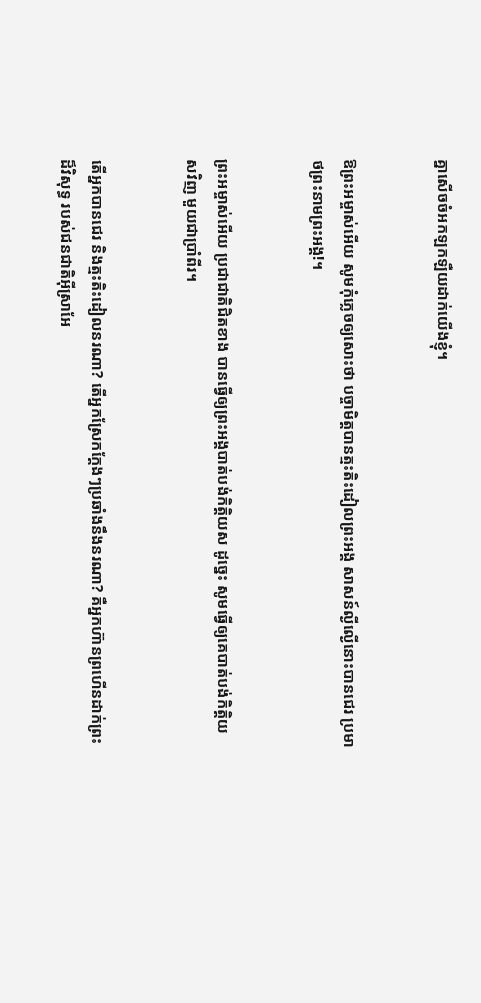គ្នាសើចចំអកឡក‌ឡឺយដាក់យើងខ្ញុំ។


ឱព្រះ‌អម្ចាស់អើយ សូមកុំភ្លេចឲ្យសោះថា បច្ចា‌មិត្តបានត្មះ‌តិះ‌ដៀលព្រះអង្គ សាសន៍ល្ងី‌ល្ងើនោះបានជេរ ប្រមាថព្រះ‌នាមព្រះអង្គ!។


ព្រះ‌អម្ចាស់អើយ ប្រជា‌ជាតិជិតខាង បានធ្វើឲ្យព្រះអង្គបាត់បង់កិត្តិយស ដូច្នេះ សូមធ្វើឲ្យគេបាត់បង់កិត្តិយសវិញ មួយជាប្រាំ‌ពីរ។


តើអ្នកបានជេរ និងត្មះ‌តិះ‌ដៀលនរណា? តើអ្នកស្រែកក្ដែងៗប្រឆាំងនឹងនរណា? គឺអ្នកហ៊ានព្រហើនដាក់ព្រះដ៏វិសុទ្ធ របស់ជន‌ជាតិអ៊ីស្រា‌អែ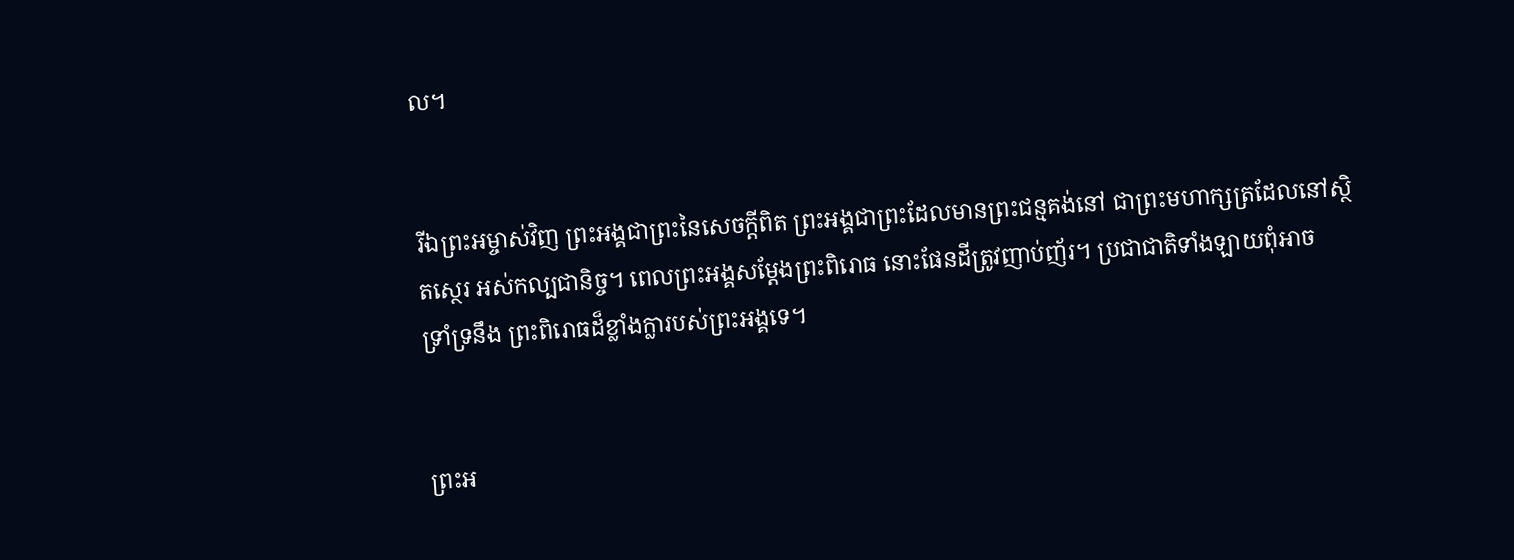ល។


រីឯព្រះ‌អម្ចាស់វិញ ព្រះអង្គជាព្រះនៃសេចក្ដីពិត ព្រះអង្គជាព្រះដែលមានព្រះ‌ជន្មគង់នៅ ជាព្រះ‌មហា‌ក្សត្រដែលនៅស្ថិត‌ស្ថេរ អស់‌កល្បជានិច្ច។ ពេលព្រះអង្គសម្តែងព្រះ‌ពិរោធ នោះផែនដីត្រូវញាប់‌ញ័រ។ ប្រជា‌ជាតិទាំង‌ឡាយពុំអាចទ្រាំ‌ទ្រនឹង ព្រះ‌ពិរោធដ៏ខ្លាំង‌ក្លារបស់ព្រះអង្គទេ។


ព្រះ‌អ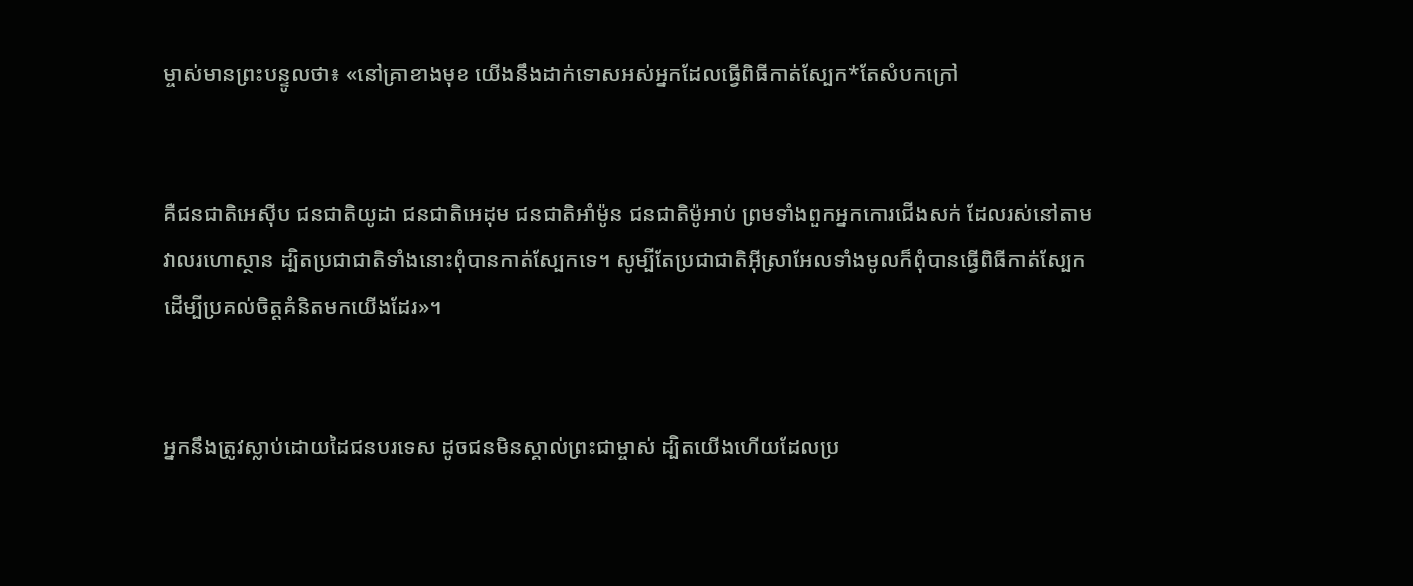ម្ចាស់មានព្រះ‌បន្ទូលថា៖ «នៅគ្រាខាងមុខ យើងនឹងដាក់ទោសអស់អ្នកដែលធ្វើពិធីកាត់ស្បែក*តែសំបកក្រៅ


គឺជន‌ជាតិអេស៊ីប ជន‌ជាតិយូដា ជន‌ជាតិអេដុម ជន‌ជាតិអាំម៉ូន ជន‌ជាតិម៉ូអាប់ ព្រមទាំងពួកអ្នកកោរជើងសក់ ដែលរស់នៅតាមវាលរហោ‌ស្ថាន ដ្បិតប្រជា‌ជាតិទាំងនោះពុំបានកាត់ស្បែកទេ។ សូម្បីតែប្រជា‌ជាតិអ៊ីស្រា‌អែលទាំងមូលក៏ពុំបានធ្វើពិធីកាត់ស្បែក ដើម្បីប្រគល់ចិត្តគំនិតមកយើងដែរ»។


អ្នកនឹងត្រូវស្លាប់ដោយដៃជនបរទេស ដូចជនមិនស្គាល់ព្រះ‌ជាម្ចាស់ ដ្បិតយើងហើយដែលប្រ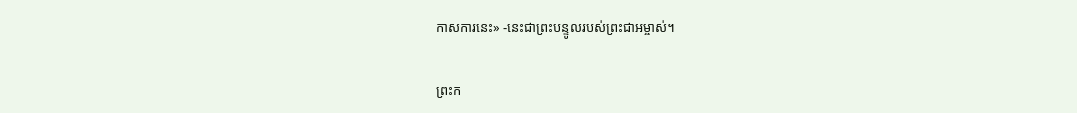កាសការនេះ» -នេះជាព្រះ‌បន្ទូលរបស់ព្រះ‌ជា‌អម្ចាស់។


ព្រះ‌ក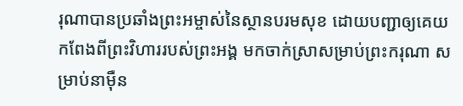រុណាបានប្រឆាំងព្រះ‌អម្ចាស់នៃស្ថានបរម‌សុខ ដោយបញ្ជាឲ្យគេយកពែងពីព្រះ‌វិហាររបស់ព្រះអង្គ មកចាក់ស្រាសម្រាប់ព្រះ‌ករុណា សម្រាប់នាម៉ឺន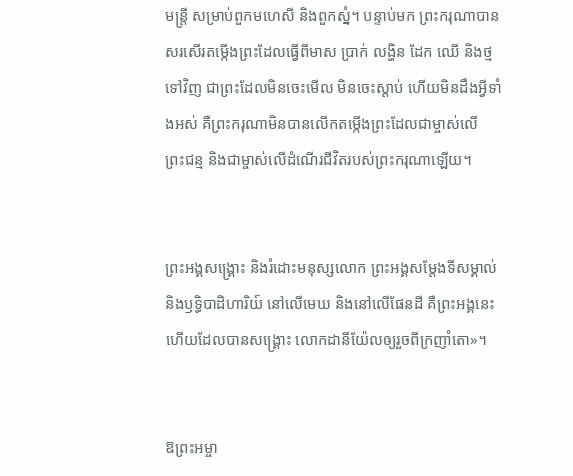មន្ត្រី សម្រាប់ពួកមហេសី និងពួកស្នំ។ បន្ទាប់មក ព្រះ‌ករុណាបានសរសើរតម្កើងព្រះដែលធ្វើពីមាស ប្រាក់ លង្ហិន ដែក ឈើ និងថ្មទៅវិញ ជាព្រះដែលមិនចេះមើល មិនចេះស្ដាប់ ហើយមិនដឹងអ្វីទាំងអស់ គឺព្រះ‌ករុណាមិនបានលើកតម្កើងព្រះដែលជាម្ចាស់លើព្រះ‌ជន្ម និងជាម្ចាស់លើដំណើរជីវិតរបស់ព្រះ‌ករុណាឡើយ។


ព្រះអង្គសង្គ្រោះ និងរំដោះមនុស្សលោក ព្រះអង្គសម្តែងទីសម្គាល់ និងឫទ្ធិបាដិហារិយ៍ នៅលើមេឃ និងនៅលើផែនដី គឺព្រះអង្គនេះហើយដែលបានសង្គ្រោះ លោកដានី‌យ៉ែលឲ្យរួចពីក្រញាំតោ»។


ឱព្រះ‌អម្ចា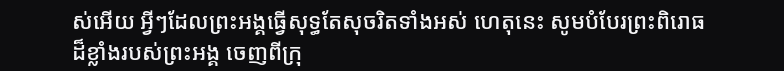ស់អើយ អ្វីៗដែលព្រះអង្គធ្វើសុទ្ធតែសុចរិតទាំងអស់ ហេតុនេះ សូមបំបែរព្រះ‌ពិរោធដ៏ខ្លាំងរបស់ព្រះអង្គ ចេញពីក្រុ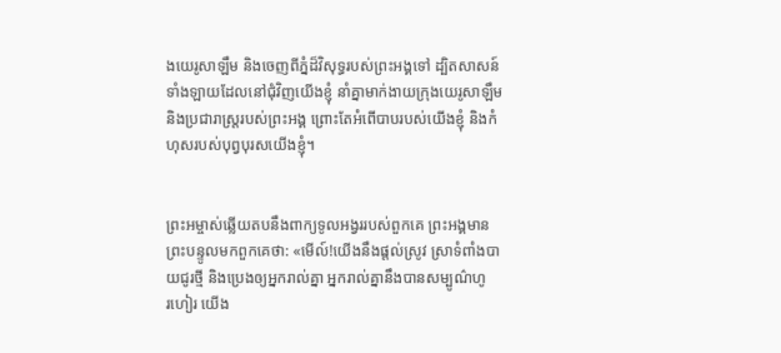ងយេរូ‌សាឡឹម និងចេញពីភ្នំដ៏វិសុទ្ធរបស់ព្រះអង្គទៅ ដ្បិតសាសន៍ទាំង‌ឡាយដែលនៅជុំ‌វិញយើងខ្ញុំ នាំគ្នាមាក់‌ងាយក្រុងយេរូ‌សាឡឹម និងប្រជា‌រាស្ត្ររបស់ព្រះអង្គ ព្រោះតែអំពើបាបរបស់យើងខ្ញុំ និងកំហុសរបស់បុព្វបុរសយើងខ្ញុំ។


ព្រះ‌អម្ចាស់ឆ្លើយតបនឹងពាក្យទូល‌អង្វររបស់ពួកគេ ព្រះអង្គមានព្រះ‌បន្ទូលមកពួកគេថា: «មើល៍!យើងនឹងផ្ដល់ស្រូវ ស្រាទំពាំង‌បាយជូរថ្មី និងប្រេងឲ្យអ្នករាល់គ្នា អ្នករាល់គ្នានឹងបានសម្បូណ៌ហូរ‌ហៀរ យើង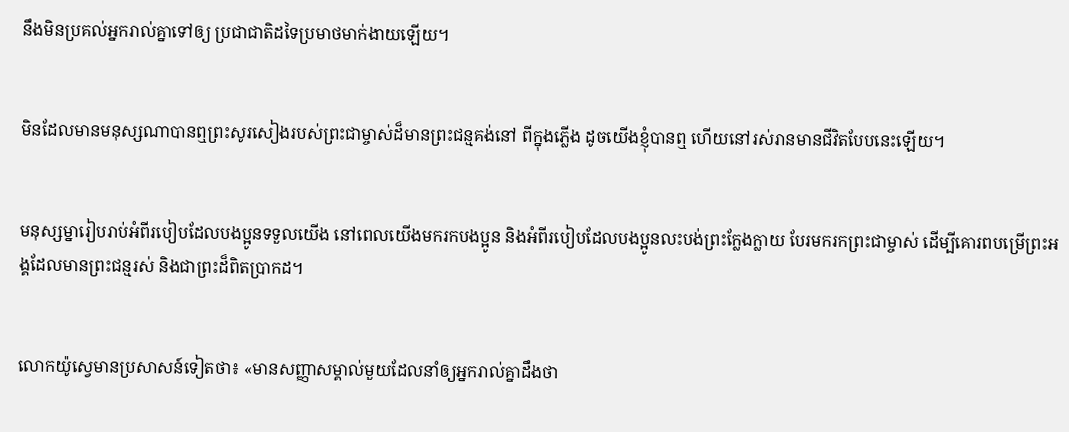នឹងមិនប្រគល់អ្នករាល់គ្នាទៅឲ្យ ប្រជា‌ជាតិដទៃប្រមាថមាក់‌ងាយឡើយ។


មិនដែលមានមនុស្សណាបានឮព្រះ‌សូរសៀងរបស់ព្រះ‌ជាម្ចាស់ដ៏មានព្រះ‌ជន្មគង់នៅ ពីក្នុងភ្លើង ដូចយើងខ្ញុំបានឮ ហើយនៅរស់រានមានជីវិតបែបនេះឡើយ។


មនុស្ស‌ម្នារៀបរាប់អំពីរបៀបដែលបងប្អូនទទួលយើង នៅពេលយើងមករកបងប្អូន និងអំពីរបៀបដែលបងប្អូនលះ‌បង់ព្រះក្លែង‌ក្លាយ បែរមករកព្រះ‌ជាម្ចាស់ ដើម្បីគោរពបម្រើព្រះអង្គដែលមានព្រះ‌ជន្មរស់ និងជាព្រះដ៏ពិតប្រាកដ។


លោកយ៉ូស្វេមានប្រសាសន៍ទៀតថា៖ «មានសញ្ញាសម្គាល់មួយដែលនាំឲ្យអ្នករាល់គ្នាដឹងថា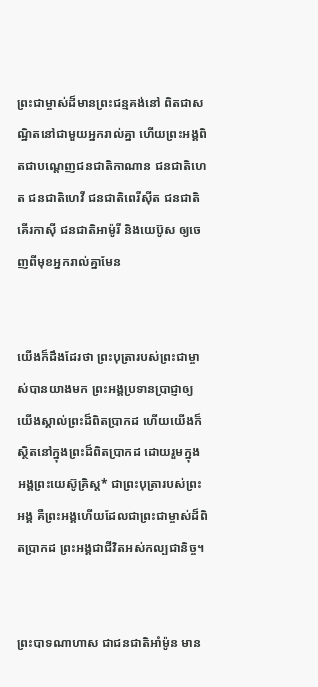ព្រះ‌ជាម្ចាស់ដ៏មានព្រះ‌ជន្មគង់នៅ ពិតជាសណ្ឋិតនៅជាមួយអ្នករាល់គ្នា ហើយព្រះអង្គពិតជាបណ្ដេញជន‌ជាតិកាណាន ជន‌ជាតិហេត ជន‌ជាតិហេវី ជន‌ជាតិពេរី‌ស៊ីត ជន‌ជាតិគើរ‌កា‌ស៊ី ជន‌ជាតិអាម៉ូរី និងយេប៊ូស ឲ្យចេញពីមុខអ្នករាល់គ្នាមែន


យើងក៏ដឹងដែរថា ព្រះ‌បុត្រារបស់ព្រះ‌ជា‌ម្ចាស់បានយាងមក ព្រះអង្គប្រទានប្រាជ្ញាឲ្យយើងស្គាល់ព្រះដ៏ពិតប្រាកដ ហើយយើងក៏ស្ថិតនៅក្នុងព្រះដ៏ពិតប្រាកដ ដោយរួមក្នុងអង្គព្រះ‌យេស៊ូ‌គ្រិស្ត* ជាព្រះ‌បុត្រារបស់ព្រះអង្គ គឺព្រះអង្គហើយដែលជាព្រះ‌ជា‌ម្ចាស់ដ៏ពិតប្រាកដ ព្រះអង្គជាជីវិតអស់‌កល្បជានិច្ច។


ព្រះ‌បាទណាហាស ជាជន‌ជាតិអាំ‌ម៉ូន មាន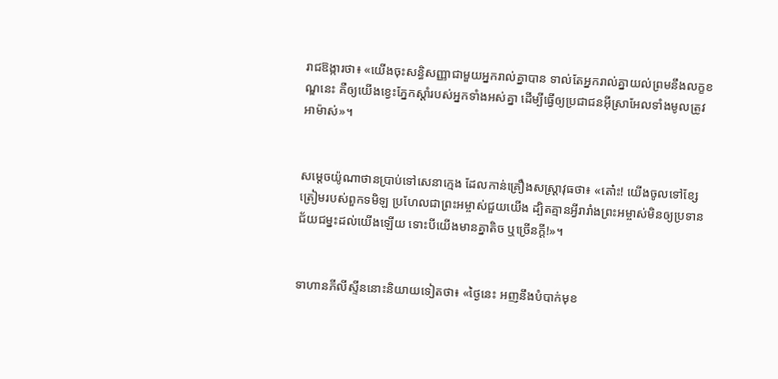រាជ‌ឱង្ការថា៖ «យើងចុះសន្ធិ‌សញ្ញាជាមួយអ្នករាល់គ្នាបាន ទាល់តែអ្នករាល់គ្នាយល់ព្រមនឹងលក្ខ‌ខណ្ឌនេះ គឺឲ្យយើងខ្វេះភ្នែកស្ដាំរបស់អ្នកទាំងអស់គ្នា ដើម្បីធ្វើឲ្យប្រជា‌ជនអ៊ីស្រា‌អែលទាំងមូលត្រូវអាម៉ាស់»។


សម្ដេចយ៉ូណា‌ថានប្រាប់ទៅសេនាក្មេង ដែលកាន់គ្រឿងសស្ត្រា‌វុធថា៖ «តោ៎ះ! យើងចូលទៅខ្សែត្រៀមរបស់ពួកទមិឡ ប្រហែលជាព្រះ‌អម្ចាស់ជួយយើង ដ្បិតគ្មានអ្វីរា‌រាំងព្រះ‌អម្ចាស់មិនឲ្យប្រទានជ័យ‌ជម្នះដល់យើងឡើយ ទោះបីយើងមានគ្នាតិច ឬច្រើនក្ដី!»។


ទាហានភីលីស្ទីននោះនិយាយទៀតថា៖ «ថ្ងៃនេះ អញនឹងបំបាក់មុខ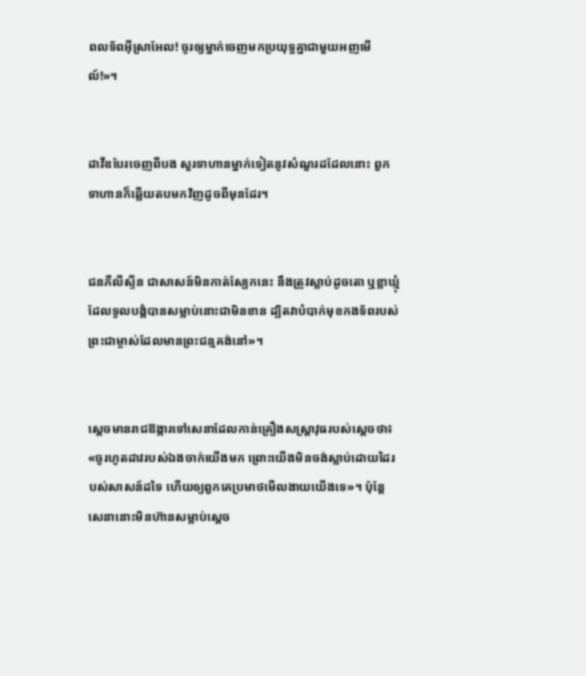ពលទ័ពអ៊ីស្រា‌អែល! ចូរឲ្យម្នាក់ចេញមកប្រយុទ្ធគ្នាជាមួយអញមើល៍!»។


ដាវីឌបែរចេញពីបង សួរទាហានម្នាក់ទៀតនូវសំណួរដដែលនោះ ពួកទាហានក៏ឆ្លើយតបមកវិញដូចពីមុនដែរ។


ជនភីលីស្ទីន ជាសាសន៍មិនកាត់ស្បែកនេះ នឹងត្រូវស្លាប់ដូចតោ ឬខ្លា‌ឃ្មុំ ដែលទូលបង្គំបានសម្លាប់នោះជាមិនខាន ដ្បិតវាបំបាក់មុខកង‌ទ័ពរបស់ព្រះ‌ជាម្ចាស់ដែលមានព្រះ‌ជន្មគង់នៅ»។


ស្ដេចមានរាជ‌ឱង្ការទៅសេនាដែលកាន់គ្រឿងសស្ត្រា‌វុធរបស់ស្ដេចថា៖ «ចូរហូតដាវរបស់ឯងចាក់យើងមក ព្រោះយើងមិនចង់ស្លាប់ដោយដៃរបស់សាសន៍ដទៃ ហើយឲ្យពួកគេប្រមាថមើល‌ងាយយើងទេ»។ ប៉ុន្តែ សេនានោះមិនហ៊ានសម្លាប់ស្ដេច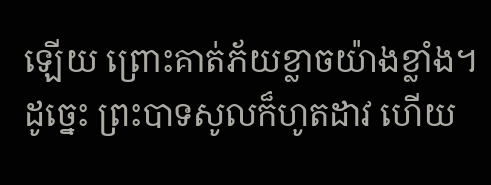ឡើយ ព្រោះគាត់ភ័យខ្លាចយ៉ាងខ្លាំង។ ដូច្នេះ ព្រះ‌បាទសូលក៏ហូតដាវ ហើយ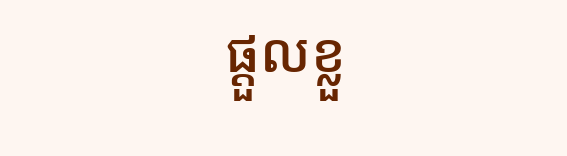ផ្ដួលខ្លួ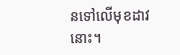នទៅលើមុខដាវនោះ។